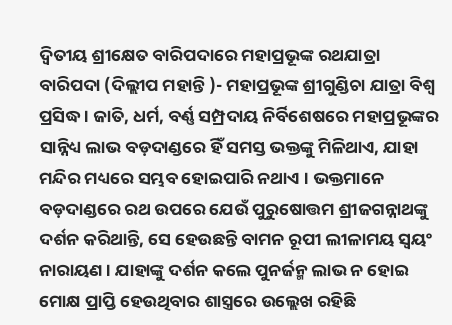ଦ୍ଵିତୀୟ ଶ୍ରୀକ୍ଷେତ ବାରିପଦାରେ ମହାପ୍ରଭୂଙ୍କ ରଥଯାତ୍ରା
ବାରିପଦା (ଦିଲ୍ଲୀପ ମହାନ୍ତି )- ମହାପ୍ରଭୂଙ୍କ ଶ୍ରୀଗୁଣ୍ଡିଚା ଯାତ୍ରା ବିଶ୍ୱ ପ୍ରସିଦ୍ଧ । ଜାତି, ଧର୍ମ, ବର୍ଣ୍ଣ ସମ୍ପ୍ରଦାୟ ନିର୍ବିଶେଷରେ ମହାପ୍ରଭୂଙ୍କର ସାନ୍ନିଧ୍ୟ ଲାଭ ବଡ଼ଦାଣ୍ଡରେ ହିଁ ସମସ୍ତ ଭକ୍ତଙ୍କୁ ମିଳିଥାଏ, ଯାହା ମନ୍ଦିର ମଧ୍ୟରେ ସମ୍ଭବ ହୋଇପାରି ନଥାଏ । ଭକ୍ତମାନେ ବଡ଼ଦାଣ୍ଡରେ ରଥ ଉପରେ ଯେଉଁ ପୁରୁଷୋତ୍ତମ ଶ୍ରୀଜଗନ୍ନାଥଙ୍କୁ ଦର୍ଶନ କରିଥାନ୍ତି, ସେ ହେଉଛନ୍ତି ବାମନ ରୂପୀ ଲୀଳାମୟ ସ୍ୱୟଂ ନାରାୟଣ । ଯାହାଙ୍କୁ ଦର୍ଶନ କଲେ ପୁନର୍ଜନ୍ମ ଲାଭ ନ ହୋଇ ମୋକ୍ଷ ପ୍ରାପ୍ତି ହେଉଥିବାର ଶାସ୍ତ୍ରରେ ଉଲ୍ଲେଖ ରହିଛି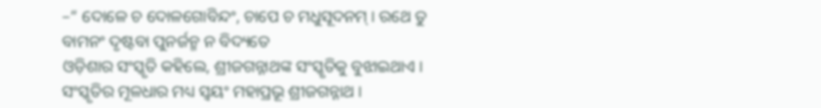–“ ଦୋଳେ ଚ ଦୋଳଗୋବିନ୍ଦଂ, ଚାପେ ଚ ମଧୁସୂଦନମ୍ । ରଥେ ତୁ ବାମନଂ ଦୃଷ୍ଟବା ପୁନର୍ଜନ୍ମ ନ ବିଦ୍ୟତେ
ଓଡ଼ିଶାର ସଂସ୍କୃତି କହିଲେ, ଶ୍ରୀଜଗନ୍ନାଥଙ୍କ ସଂସ୍କୃତିକୁ ବୁଝାଇଥାଏ । ସଂସ୍କୃତିର ମୂଳଧାର ମଧ୍ୟ ସ୍ୱୟଂ ମହାପ୍ରଭୂ ଶ୍ରୀଜଗନ୍ନାଥ ।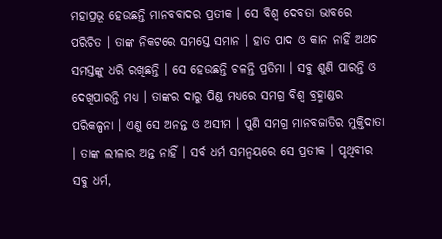ମହାପ୍ରଭୂ ହେଉଛନ୍ତି ମାନବବାଦର ପ୍ରତୀକ । ସେ ବିଶ୍ୱ ଦେବତା ଭାବରେ ପରିଚିତ । ତାଙ୍କ ନିକଟରେ ସମସ୍ତେ ସମାନ । ହାତ ପାଦ ଓ କାନ ନାହିଁ ଅଥଚ ସମସ୍ତଙ୍କୁ ଧରି ରଖିଛନ୍ତି । ସେ ହେଉଛନ୍ତି ଚଳନ୍ତି ପ୍ରତିମା । ସବୁ ଶୁଣି ପାରନ୍ତି ଓ ଦେଖିପାରନ୍ତି ମଧ୍ୟ । ତାଙ୍କର ଦାରୁ ପିଣ୍ଡ ମଧ୍ୟରେ ସମଗ୍ର ବିଶ୍ୱ ବ୍ରହ୍ମାଣ୍ଡର ପରିକଳ୍ପନା । ଏଣୁ ସେ ଅନନ୍ତ ଓ ଅସୀମ । ପୁଣି ସମଗ୍ର ମାନବଜାତିର ମୁକ୍ତିଦାତା । ତାଙ୍କ ଲୀଳାର ଅନ୍ତ ନାହିଁ । ସର୍ବ ଧର୍ମ ସମନ୍ୱୟରେ ସେ ପ୍ରତୀକ । ପୃଥିବୀର ସବୁ ଧର୍ମ,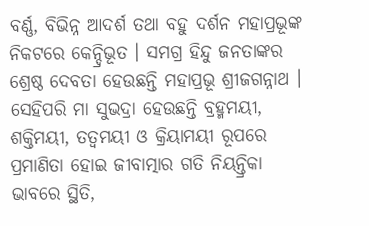ବର୍ଣ୍ଣ, ବିଭିନ୍ନ ଆଦର୍ଶ ତଥା ବହୁ ଦର୍ଶନ ମହାପ୍ରଭୂଙ୍କ ନିକଟରେ କେନ୍ଦ୍ରିଭୂତ । ସମଗ୍ର ହିନ୍ଦୁ ଜନତାଙ୍କର ଶ୍ରେଷ୍ଠ ଦେବତା ହେଉଛନ୍ତି ମହାପ୍ରଭୂ ଶ୍ରୀଜଗନ୍ନାଥ ।
ସେହିପରି ମା ସୁଭଦ୍ରା ହେଉଛନ୍ତି ବ୍ରହ୍ମମୟୀ, ଶକ୍ତିମୟୀ, ତତ୍ୱମୟୀ ଓ କ୍ରିୟାମୟୀ ରୂପରେ ପ୍ରମାଣିତା ହୋଇ ଜୀବାତ୍ମାର ଗତି ନିୟନ୍ତ୍ରିକା ଭାବରେ ସ୍ଥିତି,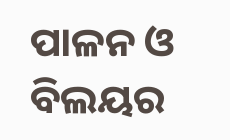ପାଳନ ଓ ବିଲୟର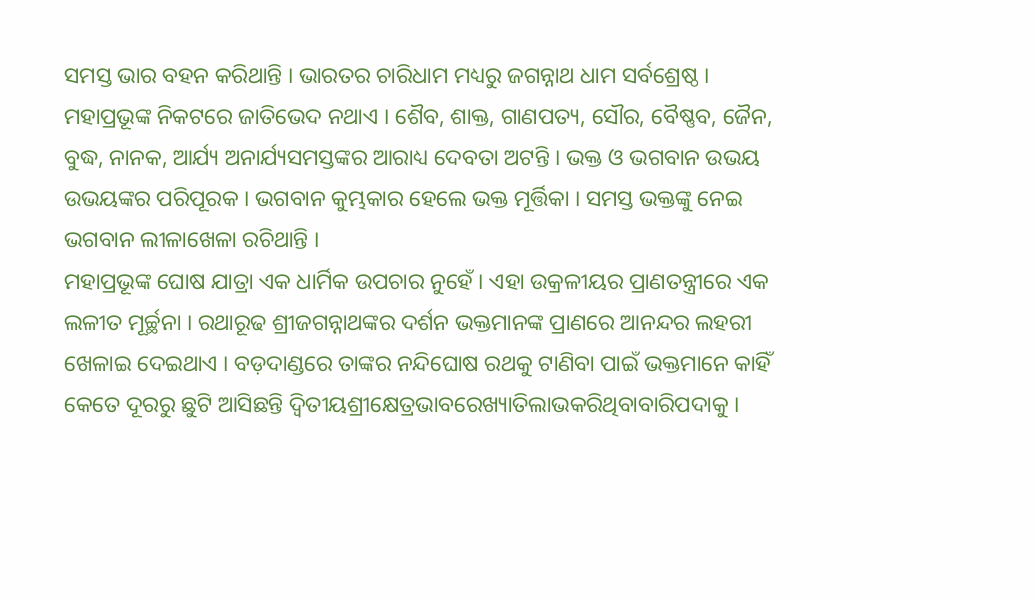ସମସ୍ତ ଭାର ବହନ କରିଥାନ୍ତି । ଭାରତର ଚାରିଧାମ ମଧ୍ୟରୁ ଜଗନ୍ନାଥ ଧାମ ସର୍ବଶ୍ରେଷ୍ଠ । ମହାପ୍ରଭୂଙ୍କ ନିକଟରେ ଜାତିଭେଦ ନଥାଏ । ଶୈବ, ଶାକ୍ତ, ଗାଣପତ୍ୟ, ସୌର, ବୈଷ୍ଣବ, ଜୈନ, ବୁଦ୍ଧ, ନାନକ, ଆର୍ଯ୍ୟ ଅନାର୍ଯ୍ୟସମସ୍ତଙ୍କର ଆରାଧ୍ୟ ଦେବତା ଅଟନ୍ତି । ଭକ୍ତ ଓ ଭଗବାନ ଉଭୟ ଉଭୟଙ୍କର ପରିପୂରକ । ଭଗବାନ କୁମ୍ଭକାର ହେଲେ ଭକ୍ତ ମୂର୍ତ୍ତିକା । ସମସ୍ତ ଭକ୍ତଙ୍କୁ ନେଇ ଭଗବାନ ଲୀଳାଖେଳା ରଚିଥାନ୍ତି ।
ମହାପ୍ରଭୂଙ୍କ ଘୋଷ ଯାତ୍ରା ଏକ ଧାର୍ମିକ ଉପଚାର ନୁହେଁ । ଏହା ଉକ୍ରଳୀୟର ପ୍ରାଣତନ୍ତ୍ରୀରେ ଏକ ଲଳୀତ ମୂର୍ଚ୍ଛନା । ରଥାରୂଢ ଶ୍ରୀଜଗନ୍ନାଥଙ୍କର ଦର୍ଶନ ଭକ୍ତମାନଙ୍କ ପ୍ରାଣରେ ଆନନ୍ଦର ଲହରୀ ଖେଳାଇ ଦେଇଥାଏ । ବଡ଼ଦାଣ୍ଡରେ ତାଙ୍କର ନନ୍ଦିଘୋଷ ରଥକୁ ଟାଣିବା ପାଇଁ ଭକ୍ତମାନେ କାହିଁ କେତେ ଦୂରରୁ ଛୁଟି ଆସିଛନ୍ତି ଦ୍ୱିତୀୟଶ୍ରୀକ୍ଷେତ୍ରଭାବରେଖ୍ୟାତିଲାଭକରିଥିବାବାରିପଦାକୁ ।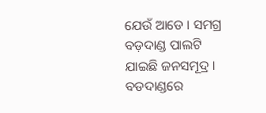ଯେଉଁ ଆଡେ । ସମଗ୍ର ବଡ଼ଦାଣ୍ଡ ପାଲଟି ଯାଇଛି ଜନସମୂଦ୍ର । ବଡଦାଣ୍ଡରେ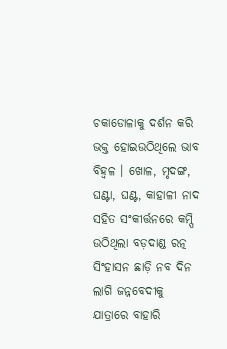ଚକାଡୋଳାକୁ ଦର୍ଶନ କରି ଭକ୍ତ ହୋଇଉଠିଥିଲେ ଭାବ ବିହ୍ୱଳ । ଖୋଳ, ମୃଦଙ୍ଗ, ଘଣ୍ଟା, ଘଣ୍ଟ, କାହାଳୀ ନାଦ ସହିତ ସଂକୀର୍ତ୍ତନରେ କମ୍ପି ଉଠିଥିଲା ବଡ଼ଦାଣ୍ଡ ରତ୍ନ ସିଂହାସନ ଛାଡ଼ି ନବ ଦିନ ଲାଗି ଜନ୍ନବେଦୀକୁ ଯାତ୍ରାରେ ବାହାରି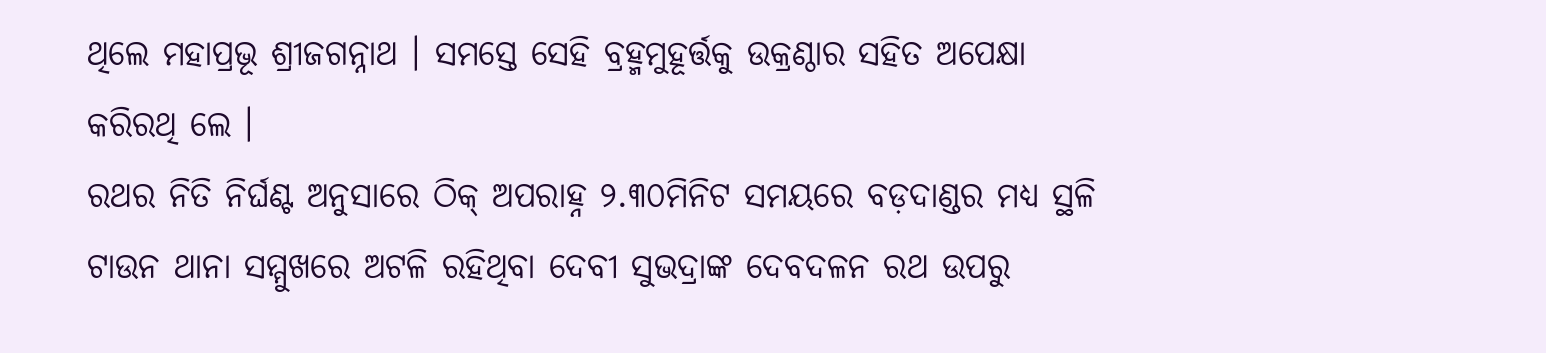ଥିଲେ ମହାପ୍ରଭୂ ଶ୍ରୀଜଗନ୍ନାଥ । ସମସ୍ତେ ସେହି ବ୍ରହ୍ମମୁହୂର୍ତ୍ତକୁ ଉକ୍ରଣ୍ଠାର ସହିତ ଅପେକ୍ଷା କରିରଥି ଲେ ।
ରଥର ନିତି ନିର୍ଘଣ୍ଟ ଅନୁସାରେ ଠିକ୍ ଅପରାହ୍ନ ୨.୩୦ମିନିଟ ସମୟରେ ବଡ଼ଦାଣ୍ଡର ମଧ୍ୟ ସ୍ଥଳି ଟାଉନ ଥାନା ସମ୍ମୁଖରେ ଅଟଳି ରହିଥିବା ଦେବୀ ସୁଭଦ୍ରାଙ୍କ ଦେବଦଳନ ରଥ ଉପରୁ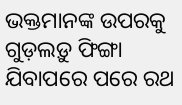ଭକ୍ତମାନଙ୍କ ଉପରକୁ ଗୁଡ଼ଲଡ଼ୁ ଫିଙ୍ଗା ଯିବାପରେ ପରେ ରଥ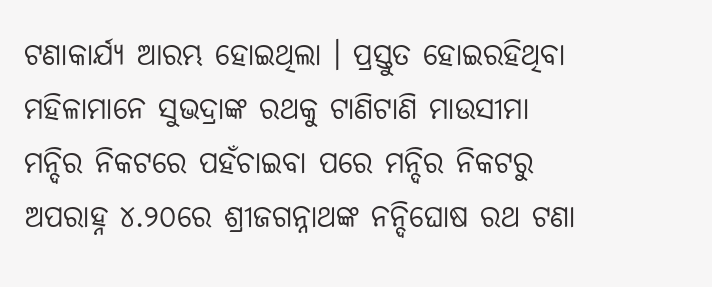ଟଣାକାର୍ଯ୍ୟ ଆରମ୍ଭ ହୋଇଥିଲା । ପ୍ରସ୍ତୁତ ହୋଇରହିଥିବା ମହିଳାମାନେ ସୁଭଦ୍ରାଙ୍କ ରଥକୁ ଟାଣିଟାଣି ମାଉସୀମା ମନ୍ଦିର ନିକଟରେ ପହଁଚାଇବା ପରେ ମନ୍ଦିର ନିକଟରୁ ଅପରାହ୍ନ ୪.୨୦ରେ ଶ୍ରୀଜଗନ୍ନାଥଙ୍କ ନନ୍ଦିଘୋଷ ରଥ ଟଣା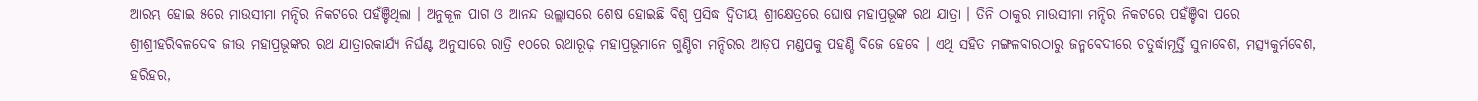ଆରମ୍ଭ ହୋଇ ୫ରେ ମାଉସୀମା ମନ୍ଦିର ନିକଟରେ ପହଁଞ୍ଚିଥିଲା । ଅନୁକୂଳ ପାଗ ଓ ଆନନ୍ଦ ଉଲ୍ଲାସରେ ଶେଷ ହୋଇଛି ବିଶ୍ୱ ପ୍ରସିଦ୍ଧ ଦ୍ୱିତୀୟ ଶ୍ରୀକ୍ଷେତ୍ରରେ ଘୋଷ ମହାପ୍ରଭୂଙ୍କ ରଥ ଯାତ୍ରା । ତିନି ଠାକୁର ମାଉସୀମା ମନ୍ଦିର ନିକଟରେ ପହଁଞ୍ଚିବା ପରେ ଶ୍ରୀଶ୍ରୀହରିବଳଦେବ ଜୀଉ ମହାପ୍ରଭୂଙ୍କର ରଥ ଯାତ୍ରାରକାର୍ଯ୍ୟ ନିର୍ଘଣ୍ଟ ଅନୁସାରେ ରାତ୍ରି ୧୦ରେ ରଥାରୂଢ଼ ମହାପ୍ରଭୂମାନେ ଗୁଣ୍ଡିଚା ମନ୍ଦିରର ଆଡ଼ପ ମଣ୍ଡପକୁ ପହଣ୍ଡି ବିଜେ ହେବେ । ଏଥି ସହିତ ମଙ୍ଗଳବାରଠାରୁ ଜନ୍ମବେଦୀରେ ଚତୁର୍ଦ୍ଧାମୂର୍ତ୍ତି ସୁନାବେଶ, ମତ୍ସ୍ୟକୁର୍ମବେଶ, ହରିହର,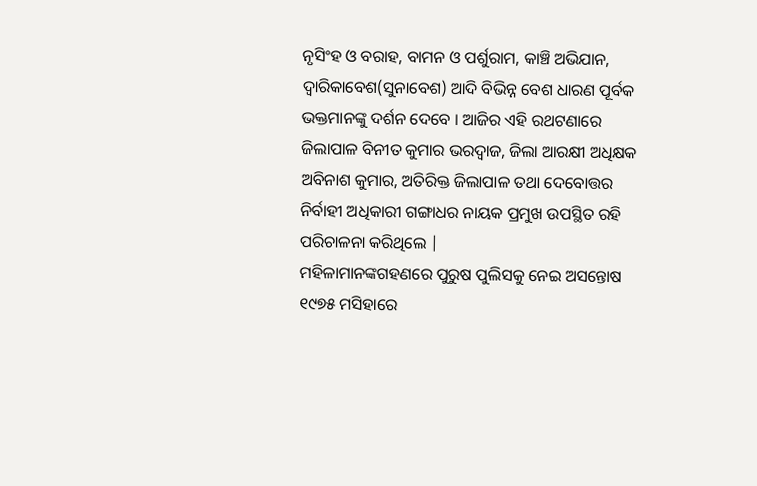ନୃସିଂହ ଓ ବରାହ, ବାମନ ଓ ପର୍ଶୁରାମ, କାଞ୍ଚି ଅଭିଯାନ, ଦ୍ୱାରିକାବେଶ(ସୁନାବେଶ) ଆଦି ବିଭିନ୍ନ ବେଶ ଧାରଣ ପୂର୍ବକ ଭକ୍ତମାନଙ୍କୁ ଦର୍ଶନ ଦେବେ । ଆଜିର ଏହି ରଥଟଣାରେ ଜିଲାପାଳ ବିନୀତ କୁମାର ଭରଦ୍ୱାଜ, ଜିଲା ଆରକ୍ଷୀ ଅଧିକ୍ଷକ ଅବିନାଶ କୁମାର, ଅତିରିକ୍ତ ଜିଲାପାଳ ତଥା ଦେବୋତ୍ତର ନିର୍ବାହୀ ଅଧିକାରୀ ଗଙ୍ଗାଧର ନାୟକ ପ୍ରମୁଖ ଉପସ୍ଥିତ ରହି ପରିଚାଳନା କରିଥିଲେ |
ମହିଳାମାନଙ୍କଗହଣରେ ପୁରୁଷ ପୁଲିସକୁ ନେଇ ଅସନ୍ତୋଷ
୧୯୭୫ ମସିହାରେ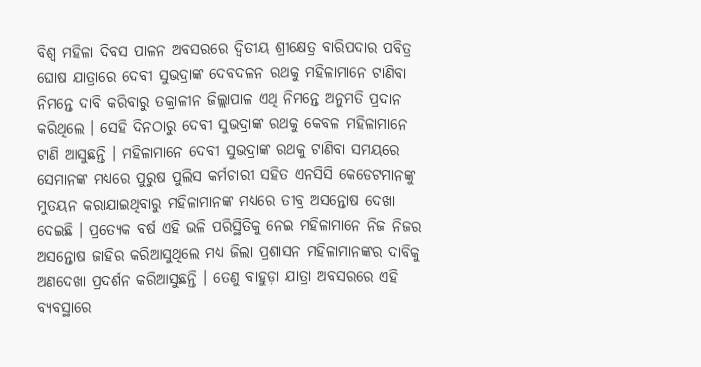ବିଶ୍ୱ ମହିଳା ଦିବସ ପାଳନ ଅବସରରେ ଦ୍ୱିତୀୟ ଶ୍ରୀକ୍ଷେତ୍ର ବାରିପଦାର ପବିତ୍ର ଘୋଷ ଯାତ୍ରାରେ ଦେବୀ ସୁଭଦ୍ରାଙ୍କ ଦେବଦଳନ ରଥକୁ ମହିଳାମାନେ ଟାଣିବା ନିମନ୍ତେ ଦାବି କରିବାରୁ ତକ୍ରାଳୀନ ଜିଲ୍ଲାପାଳ ଏଥି ନିମନ୍ତେ ଅନୁମତି ପ୍ରଦାନ କରିଥିଲେ । ସେହି ଦିନଠାରୁ ଦେବୀ ସୁଭଦ୍ରାଙ୍କ ରଥକୁ କେବଳ ମହିଳାମାନେ ଟାଣି ଆସୁଛନ୍ତି । ମହିଳାମାନେ ଦେବୀ ସୁଭଦ୍ରାଙ୍କ ରଥକୁ ଟାଣିବା ସମୟରେ ସେମାନଙ୍କ ମଧ୍ୟରେ ପୁରୁଷ ପୁଲିସ କର୍ମଚାରୀ ସହିତ ଏନସିସି କେଡେଟମାନଙ୍କୁ ମୁତୟନ କରାଯାଇଥିବାରୁ ମହିଳାମାନଙ୍କ ମଧ୍ୟରେ ତୀବ୍ର ଅସନ୍ତୋଷ ଦେଖା ଦେଇଛି । ପ୍ରତ୍ୟେକ ବର୍ଷ ଏହି ଭଳି ପରିସ୍ଥିତିକୁ ନେଇ ମହିଳାମାନେ ନିଜ ନିଜର ଅସନ୍ତୋଷ ଜାହିର କରିଆସୁଥିଲେ ମଧ୍ୟ ଜିଲା ପ୍ରଶାସନ ମହିଳାମାନଙ୍କର ଦାବିକୁ ଅଣଦେଖା ପ୍ରଦର୍ଶନ କରିଆସୁଛନ୍ତି । ତେଣୁ ବାହୁଡ଼ା ଯାତ୍ରା ଅବସରରେ ଏହି ବ୍ୟବସ୍ଥାରେ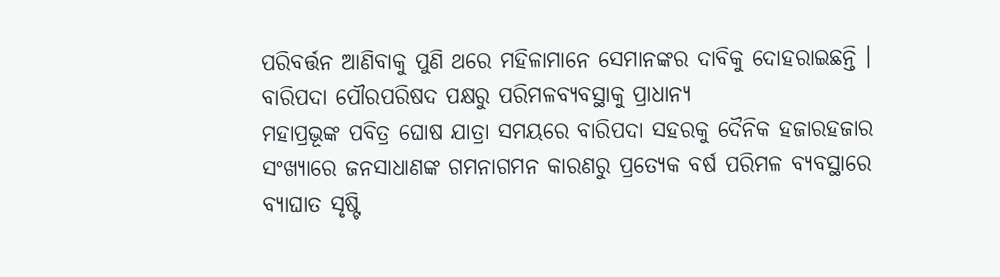ପରିବର୍ତ୍ତନ ଆଣିବାକୁ ପୁଣି ଥରେ ମହିଳାମାନେ ସେମାନଙ୍କର ଦାବିକୁ ଦୋହରାଇଛନ୍ତି ।
ବାରିପଦା ପୌରପରିଷଦ ପକ୍ଷରୁ ପରିମଳବ୍ୟବସ୍ଥାକୁ ପ୍ରାଧାନ୍ୟ
ମହାପ୍ରଭୂଙ୍କ ପବିତ୍ର ଘୋଷ ଯାତ୍ରା ସମୟରେ ବାରିପଦା ସହରକୁ ଦୈନିକ ହଜାରହଜାର ସଂଖ୍ୟାରେ ଜନସାଧାଣଙ୍କ ଗମନାଗମନ କାରଣରୁ ପ୍ରତ୍ୟେକ ବର୍ଷ ପରିମଳ ବ୍ୟବସ୍ଥାରେ ବ୍ୟାଘାତ ସୃଷ୍ଟି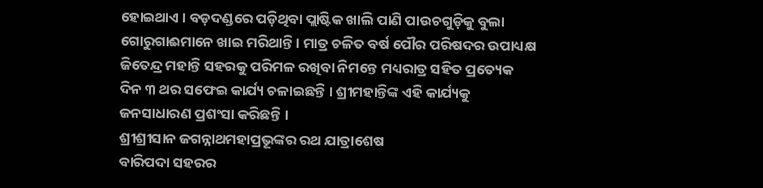ହୋଇଥାଏ । ବଡ଼ଦଣ୍ଡରେ ପଡ଼ିଥିବା ପ୍ଲାଷ୍ଟିକ ଖାଲି ପାଣି ପାଉଚଗୁଡ଼ିକୁ ବୁଲା ଗୋରୁଗାଈମାନେ ଖାଇ ମରିଥାନ୍ତି । ମାତ୍ର ଚଳିତ ବର୍ଷ ପୌର ପରିଷଦର ଉପାଧ୍ୟକ୍ଷ ଜିତେନ୍ଦ୍ର ମହାନ୍ତି ସହରକୁ ପରିମଳ ରଖିବା ନିମନ୍ତେ ମଧ୍ୟରାତ୍ର ସହିତ ପ୍ରତ୍ୟେକ ଦିନ ୩ ଥର ସଫେଇ କାର୍ଯ୍ୟ ଚଳାଇଛନ୍ତି । ଶ୍ରୀମହାନ୍ତିଙ୍କ ଏହି କାର୍ଯ୍ୟକୁ ଜନସାଧାରଣ ପ୍ରଶଂସା କରିଛନ୍ତି ।
ଶ୍ରୀଶ୍ରୀସାନ ଜଗନ୍ନାଥମହାପ୍ରଭୂଙ୍କର ରଥ ଯାତ୍ରାଶେଷ
ବାରିପଦା ସହରର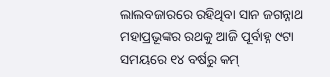ଲାଲବଜାରରେ ରହିଥିବା ସାନ ଜଗନ୍ନାଥ ମହାପ୍ରଭୂଙ୍କର ରଥକୁ ଆଜି ପୂର୍ବାହ୍ନ ୯ଟା ସମୟରେ ୧୪ ବର୍ଷରୁ କମ୍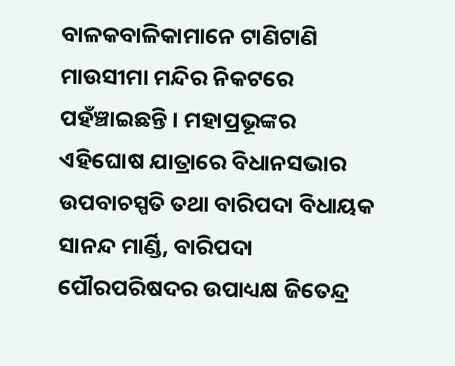ବାଳକବାଳିକାମାନେ ଟାଣିଟାଣି ମାଉସୀମା ମନ୍ଦିର ନିକଟରେ ପହଁଞ୍ଚାଇଛନ୍ତି । ମହାପ୍ରଭୂଙ୍କର ଏହିଘୋଷ ଯାତ୍ରାରେ ବିଧାନସଭାର ଉପବାଚସ୍ପତି ତଥା ବାରିପଦା ବିଧାୟକ ସାନନ୍ଦ ମାର୍ଣ୍ଡି, ବାରିପଦା ପୌରପରିଷଦର ଉପାଧ୍ୟକ୍ଷ ଜିତେନ୍ଦ୍ର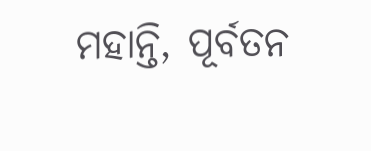ମହାନ୍ତି, ପୂର୍ବତନ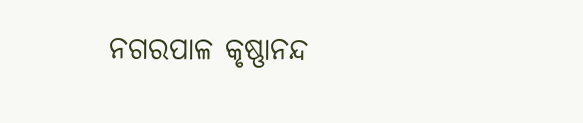ନଗରପାଳ କୃଷ୍ଣାନନ୍ଦ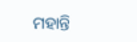ମହାନ୍ତି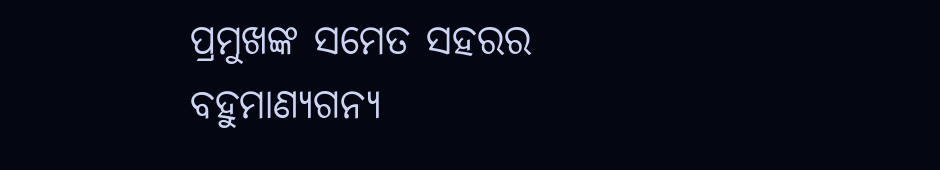ପ୍ରମୁଖଙ୍କ ସମେତ ସହରର ବହୁମାଣ୍ୟଗନ୍ୟ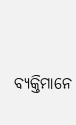ବ୍ୟକ୍ତିମାନେ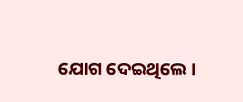ଯୋଗ ଦେଇଥିଲେ ।